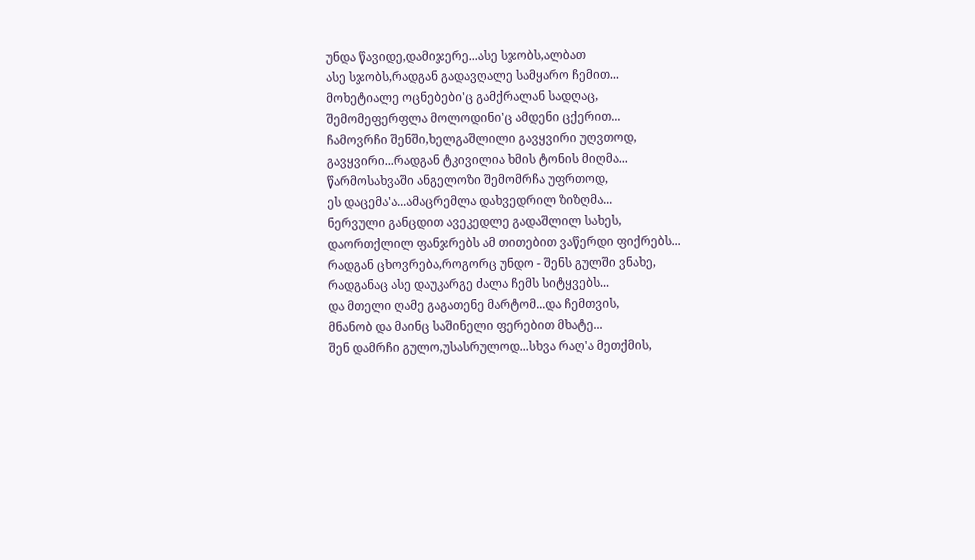უნდა წავიდე,დამიჯერე...ასე სჯობს,ალბათ
ასე სჯობს,რადგან გადავღალე სამყარო ჩემით...
მოხეტიალე ოცნებები'ც გამქრალან სადღაც,
შემომეფერფლა მოლოდინი'ც ამდენი ცქერით...
ჩამოვრჩი შენში,ხელგაშლილი გავყვირი უღვთოდ,
გავყვირი...რადგან ტკივილია ხმის ტონის მიღმა...
წარმოსახვაში ანგელოზი შემომრჩა უფრთოდ,
ეს დაცემა'ა...ამაცრემლა დახვედრილ ზიზღმა...
ნერვული განცდით ავეკედლე გადაშლილ სახეს,
დაორთქლილ ფანჯრებს ამ თითებით ვაწერდი ფიქრებს...
რადგან ცხოვრება,როგორც უნდო - შენს გულში ვნახე,
რადგანაც ასე დაუკარგე ძალა ჩემს სიტყვებს...
და მთელი ღამე გაგათენე მარტომ...და ჩემთვის,
მნანობ და მაინც საშინელი ფერებით მხატე...
შენ დამრჩი გულო,უსასრულოდ...სხვა რაღ'ა მეთქმის,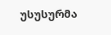უსუსურმა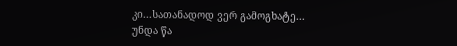კი...სათანადოდ ვერ გამოგხატე...
უნდა წა